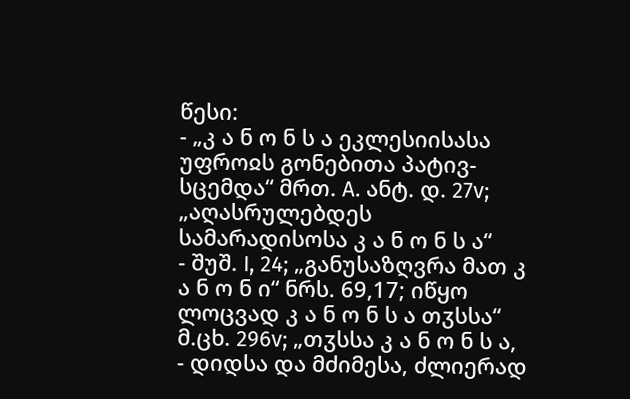წესი:
- „კ ა ნ ო ნ ს ა ეკლესიისასა უფროჲს გონებითა პატივ-სცემდა“ მრთ. A. ანტ. დ. 27v; „აღასრულებდეს სამარადისოსა კ ა ნ ო ნ ს ა“
- შუშ. I, 24; „განუსაზღვრა მათ კ ა ნ ო ნ ი“ ნრს. 69,17; იწყო ლოცვად კ ა ნ ო ნ ს ა თჳსსა“ მ.ცხ. 296v; „თჳსსა კ ა ნ ო ნ ს ა,
- დიდსა და მძიმესა, ძლიერად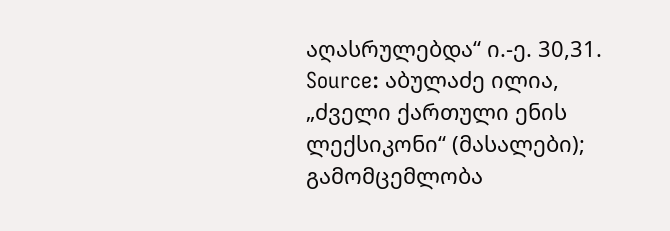აღასრულებდა“ ი.-ე. 30,31.
Source: აბულაძე ილია, „ძველი ქართული ენის ლექსიკონი“ (მასალები); გამომცემლობა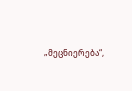„მეცნიერება“,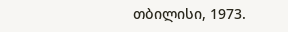თბილისი, 1973.